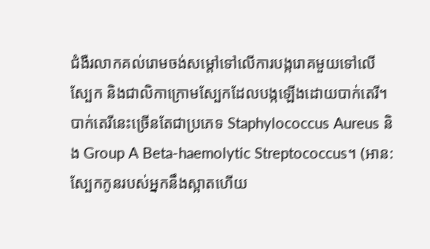ជំងឺរលាកគល់រោមចង់សម្តៅទៅលើការបង្ករោគមួយទៅលើស្បែក និងជាលិកាក្រោមស្បែកដែលបង្កឡើងដោយបាក់តេរី។ បាក់តេរីនេះច្រើនតែជាប្រភេទ Staphylococcus Aureus និង Group A Beta-haemolytic Streptococcus។ (អាន:ស្បែកកូនរបស់អ្នកនឹងស្អាតហើយ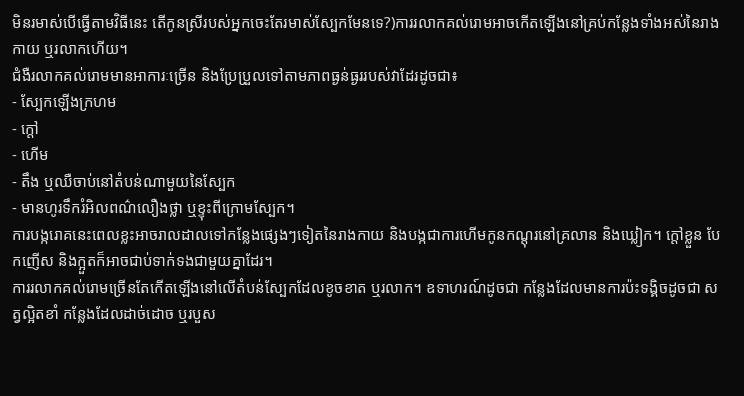មិនរមាស់បើធ្វើតាមវិធីនេះ តើកូនស្រីរបស់អ្នកចេះតែរមាស់ស្បែកមែនទេ?)ការរលាកគល់រោមអាចកើតឡើងនៅគ្រប់កន្លែងទាំងអស់នៃរាងកាយ ឬរលាកហើយ។
ជំងឺរលាកគល់រោមមានអាការៈច្រើន និងប្រែប្រួលទៅតាមភាពធ្ងន់ធ្ងររបស់វាដែរដូចជា៖
- ស្បែកឡើងក្រហម
- ក្តៅ
- ហើម
- តឹង ឬឈឺចាប់នៅតំបន់ណាមួយនៃស្បែក
- មានហូរទឹករំអិលពណ៌លឿងថ្លា ឬខ្ទុះពីក្រោមស្បែក។
ការបង្ករោគនេះពេលខ្លះអាចរាលដាលទៅកន្លែងផ្សេងៗទៀតនៃរាងកាយ និងបង្កជាការហើមកូនកណ្តុរនៅគ្រលាន និងឃ្លៀក។ ក្តៅខ្លួន បែកញើស និងក្អួតក៏អាចជាប់ទាក់ទងជាមួយគ្នាដែរ។
ការរលាកគល់រោមច្រើនតែកើតឡើងនៅលើតំបន់ស្បែកដែលខូចខាត ឬរលាក។ ឧទាហរណ៍ដូចជា កន្លែងដែលមានការប៉ះទង្គិចដូចជា សត្វល្អិតខាំ កន្លែងដែលដាច់ដោច ឬរបួស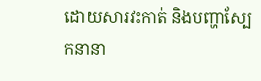ដោយសារវះកាត់ និងបញ្ហាស្បែកនានា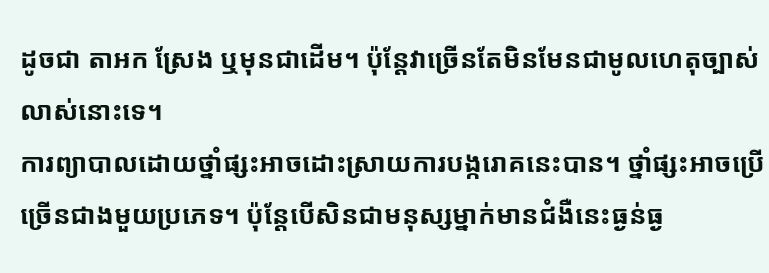ដូចជា តាអក ស្រែង ឬមុនជាដើម។ ប៉ុន្តែវាច្រើនតែមិនមែនជាមូលហេតុច្បាស់លាស់នោះទេ។
ការព្យាបាលដោយថ្នាំផ្សះអាចដោះស្រាយការបង្ករោគនេះបាន។ ថ្នាំផ្សះអាចប្រើច្រើនជាងមួយប្រភេទ។ ប៉ុន្តែបើសិនជាមនុស្សម្នាក់មានជំងឺនេះធ្ងន់ធ្ង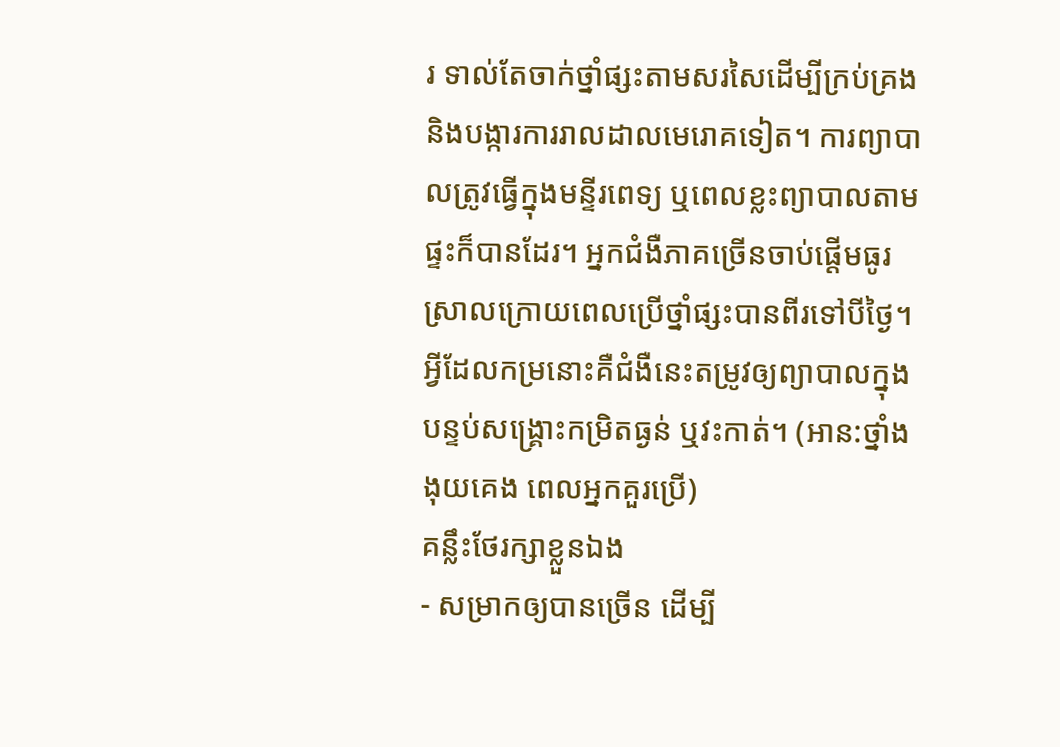រ ទាល់តែចាក់ថ្នាំផ្សះតាមសរសៃដើម្បីក្រប់គ្រង និងបង្ការការរាលដាលមេរោគទៀត។ ការព្យាបាលត្រូវធ្វើក្នុងមន្ទីរពេទ្យ ឬពេលខ្លះព្យាបាលតាមផ្ទះក៏បានដែរ។ អ្នកជំងឺភាគច្រើនចាប់ផ្តើមធូរស្រាលក្រោយពេលប្រើថ្នាំផ្សះបានពីរទៅបីថ្ងៃ។ អ្វីដែលកម្រនោះគឺជំងឺនេះតម្រូវឲ្យព្យាបាលក្នុងបន្ទប់សង្គ្រោះកម្រិតធ្ងន់ ឬវះកាត់។ (អាន:ថ្នាំងងុយគេង ពេលអ្នកគួរប្រើ)
គន្លឹះថែរក្សាខ្លួនឯង
- សម្រាកឲ្យបានច្រើន ដើម្បី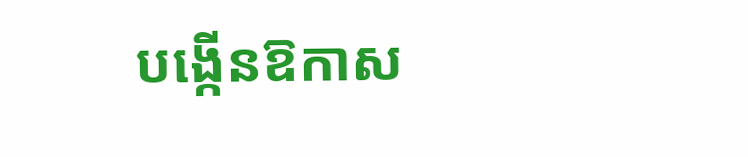បង្កើនឱកាស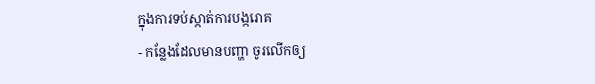ក្នុងការទប់ស្កាត់ការបង្ករោគ
- កន្លែងដែលមានបញ្ហា ចូរលើកឲ្យ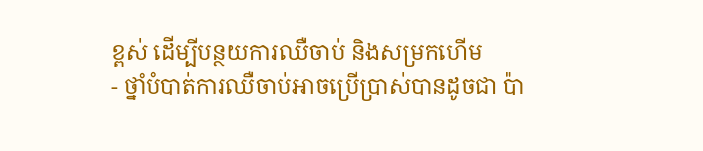ខ្ពស់ ដើម្បីបន្ថយការឈឺចាប់ និងសម្រកហើម
- ថ្នាំបំបាត់ការឈឺចាប់អាចប្រើប្រាស់បានដូចជា ប៉ា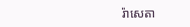រ៉ាសេតា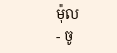ម៉ុល
- ចូ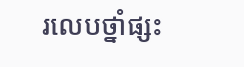រលេបថ្នាំផ្សះ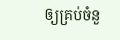ឲ្យគ្រប់ចំនួ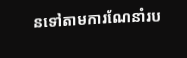នទៅតាមការណែនាំរប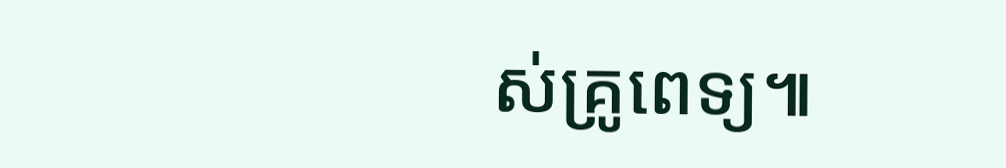ស់គ្រូពេទ្យ៕